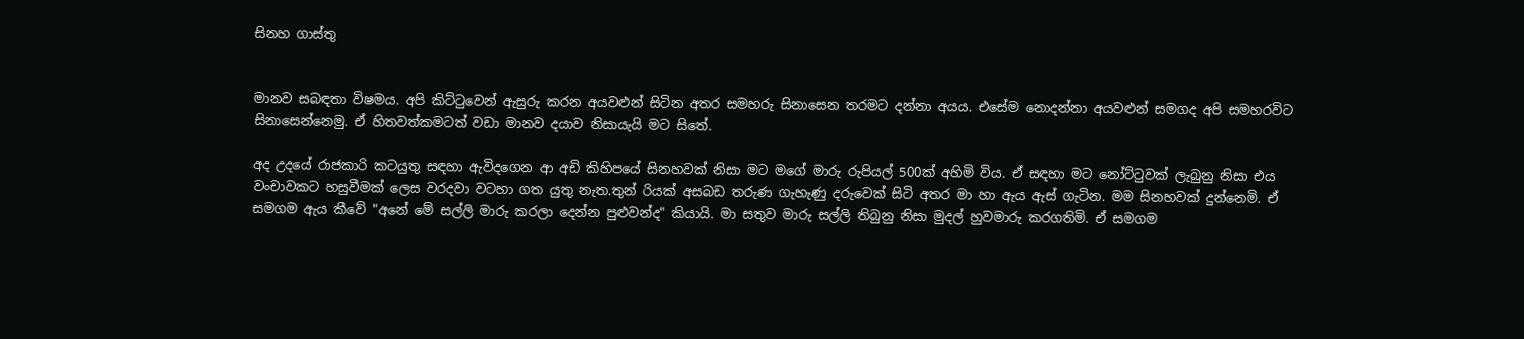සිනහ ගාස්තු


මානව සබඳතා විෂමය. අපි කිට්ටුවෙන් ඇසුරු කරන අයවළුන් සිටින අතර සමහරු සිනාසෙන තරමට දන්නා අයය. එසේම නොදන්නා අයවළුන් සමගද අපි සමහරවිට සිනාසෙන්නෙමු. ඒ හිතවත්කමටත් වඩා මානව දයාව නිසායැයි මට සිතේ.

අද උදයේ රාජකාරි කටයුතු සඳහා ඇවිදගෙන ආ අඩි කිහිපයේ සිනහවක් නිසා මට මගේ මාරු රුපියල් 500ක් අහිමි විය. ඒ සඳහා මට නෝට්ටුවක් ලැබුනු නිසා එය වංචාවකට හසුවීමක් ලෙස වරදවා වටහා ගත යුතු නැත.තුන් රියක් අසබඩ තරුණ ගැහැණු දරුවෙක් සිටි අතර මා හා ඇය ඇස් ගැටින. මම සිනහවක් දුන්නෙමි. ඒ සමගම ඇය කීවේ "අනේ මේ සල්ලි මාරු කරලා දෙන්න පුළුවන්ද" කියායි. මා සතුව මාරු සල්ලි තිබුනු නිසා මුදල් හුවමාරු කරගතිමි. ඒ සමගම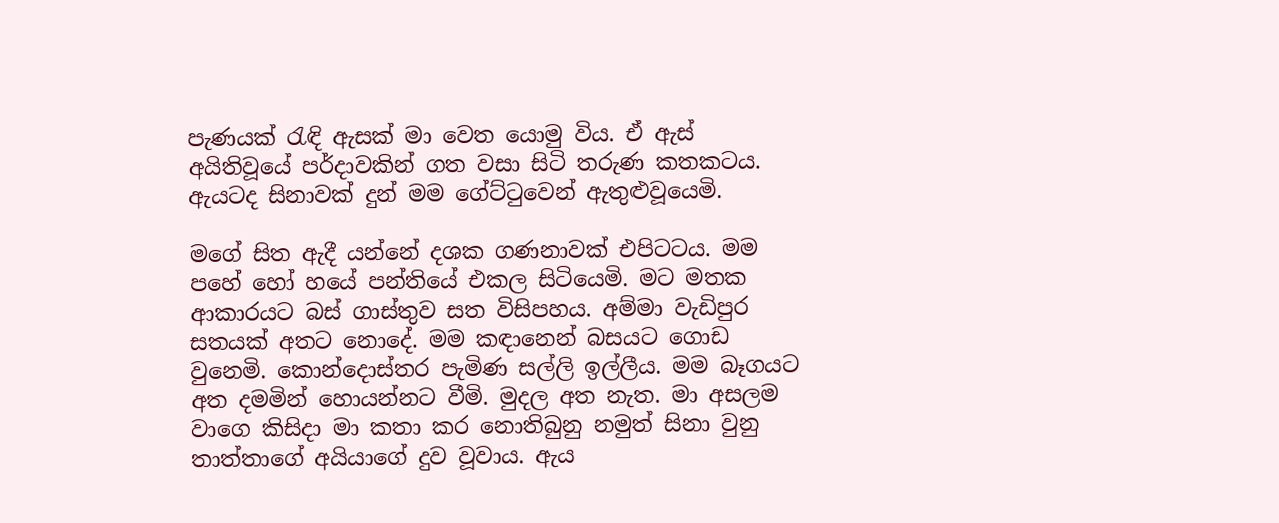පැණයක් රැඳි ඇසක් මා වෙත යොමු විය. ඒ ඇස් අයිතිවූයේ පර්දාවකින් ගත වසා සිටි තරුණ කතකටය. ඇයටද සිනාවක් දුන් මම ගේට්ටුවෙන් ඇතුළුවූයෙමි.

මගේ සිත ඇදී යන්නේ දශක ගණනාවක් එපිටටය. මම පහේ හෝ හයේ පන්තියේ එකල සිටියෙමි. මට මතක ආකාරයට බස් ගාස්තුව සත විසිපහය. අම්මා වැඩිපුර සතයක් අතට නොදේ. මම කඳානෙන් බසයට ගොඩ වුනෙමි. කොන්දොස්තර පැමිණ සල්ලි ඉල්ලීය. මම බෑගයට අත දමමින් හොයන්නට වීමි. මුදල අත නැත. මා අසලම වාගෙ කිසිදා මා කතා කර නොතිබුනු නමුත් සිනා වුනු තාත්තාගේ අයියාගේ දුව වූවාය. ඇය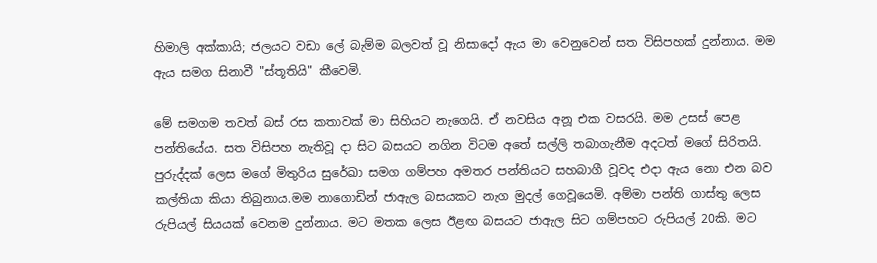හිමාලි අක්කායි; ජලයට වඩා ලේ බැම්ම බලවත් වූ නිසාදෝ ඇය මා වෙනුවෙන් සත විසිපහක් දුන්නාය. මම ඇය සමග සිනාවී "ස්තූතියි" කීවෙමි.

මේ සමගම තවත් බස් රස කතාවක් මා සිහියට නැගෙයි. ඒ නවසිය අනූ එක වසරයි. මම උසස් පෙළ පන්තියේය. සත විසිපහ නැතිවූ දා සිට බසයට නගින විටම අතේ සල්ලි තබාගැනීම අදටත් මගේ සිරිතයි. පුරුද්දක් ලෙස මගේ මිතුරිය සුරේඛා සමග ගම්පහ අමතර පන්තියට සහබාගී වූවද එදා ඇය නො එන බව කල්තියා කියා තිබුනාය.මම නාගොඩින් ජාඇල බසයකට නැග මුදල් ගෙවූයෙමි. අම්මා පන්ති ගාස්තු ලෙස රුපියල් සියයක් වෙනම දුන්නාය. මට මතක ලෙස ඊළඟ බසයට ජාඇල සිට ගම්පහට රුපියල් 20කි. මට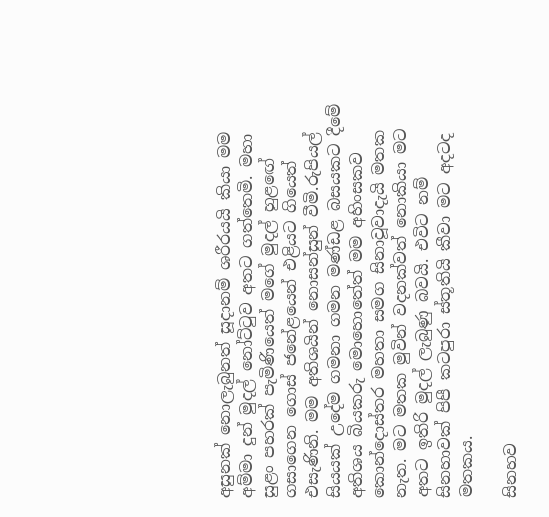අසුනක් නොලැබුනත් සූදානම් ශරීරයයි කියා මම අම්මා දුන් මුදල් නෝට්ටුව අතට ගත්තෙමි. මහා සුළං පහරක් පැමිණියෙත් මගේ මුදල් හුළඟේ ගසාගෙන ගොස් ජනේළයෙන් එළියට ගියෙත් එසැණිනි. මම අතිශයින් නොසන්සුන් වීමි.රුපියල් සියයක් උදේම ගමනා ගමන මණ්ඩළ බසයකට දීමේ අතිශය බියකරු මොහොතේත් මම අහිංසකව කොන්දොස්තර මහතා සමග සිනාවූවාදැයි මතක නැත. මට මතක මුවින් වදනක්වත් නොකියා මට අතට ඉතිරි මුදල් ලැබුණු බවයි. එවිට නම් සිනහාවක් පිපී කටපුරා ස්තූතියි කීවා මට අදටද මතකය.

සිනහව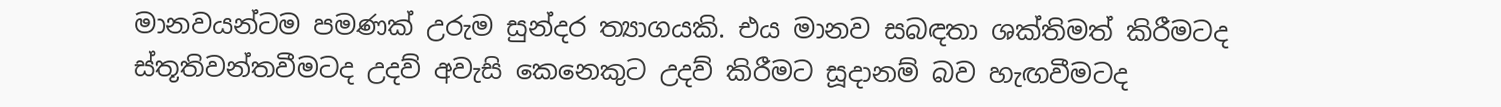මානවයන්ටම පමණක් උරුම සුන්දර ත්‍යාගයකි. එය මානව සබඳතා ශක්තිමත් කිරීමටද ස්තූතිවන්තවීමටද උදව් අවැසි කෙනෙකුට උදව් කිරීමට සූදානම් බව හැඟවීමටද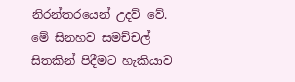නිරන්තරයෙන් උදව් වේ. මේ සිනහව සමච්චල් සිතකින් පිදීමට හැකියාව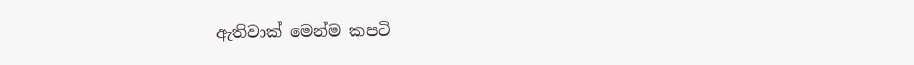ඇතිවාක් මෙන්ම කපටි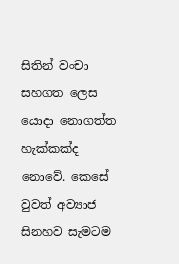සිතින් වංචා සහගත ලෙස යොදා නොගත්ත හැක්කක්ද නොවේ. කෙසේ වුවත් අව්‍යාජ සිනහව සැමටම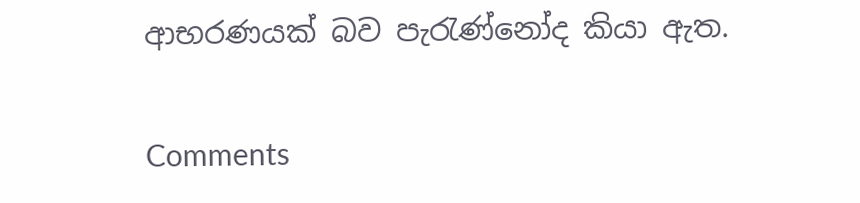ආභරණයක් බව පැරැණ්නෝද කියා ඇත.

Comments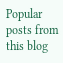Popular posts from this blog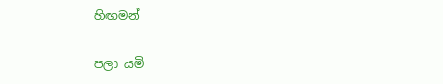හිඟමන්

පලා යමි